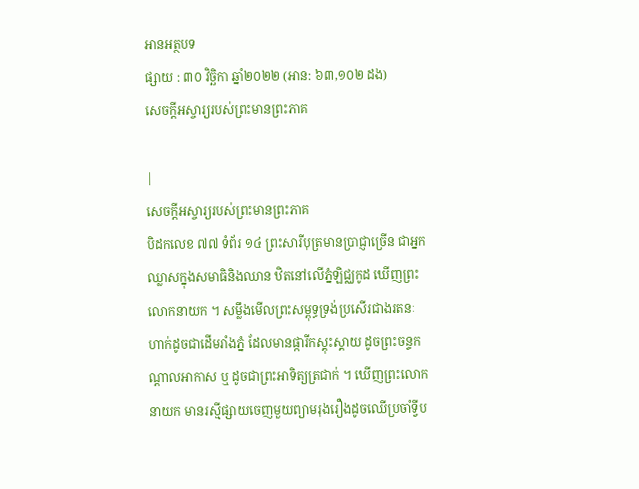អានអត្ថបទ
ផ្សាយ : ៣០ វិច្ឆិកា ឆ្នាំ២០២២ (អាន: ៦៣,១០២ ដង)
សេចក្តីអស្ចារ្យរបស់ព្រះមានព្រះភាគ

|
សេចក្តីអស្ចារ្យរបស់ព្រះមានព្រះភាគ
បិដកលេខ ៧៧ ទំព័រ ១៤ ព្រះសារីបុត្រមានប្រាជ្ញាច្រើន ជាអ្នកឈ្លាសក្នុងសមាធិនិងឈាន ឋិតនៅលើភ្នំឡិជ្ឈកូដ ឃើញព្រះលោកនាយក ។ សម្លឹងមើលព្រះសម្ពុទ្ធទ្រង់ប្រសើរជាងរតនៈ ហាក់ដូចជាដើមរាំងភ្នំ ដែលមានផ្ការីកស្គុះស្គាយ ដូចព្រះចន្ទកណ្តាលអាកាស ឬ ដូចជាព្រះអាទិត្យត្រជាក់ ។ ឃើញព្រះលោកនាយក មានរស្មីផ្សាយចេញមួយព្យាមរុងរឿងដូចឈើប្រចាំទ្វីប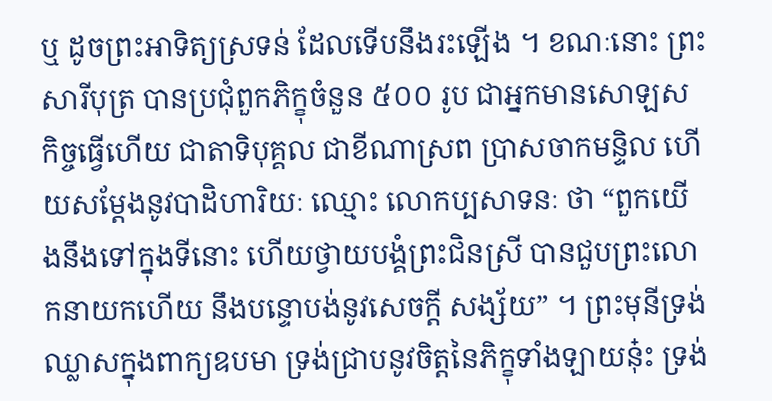ឬ ដូចព្រះអាទិត្យស្រទន់ ដែលទើបនឹងរះឡើង ។ ខណៈនោះ ព្រះសារីបុត្រ បានប្រជុំពួកភិក្ខុចំនួន ៥០០ រូប ជាអ្នកមានសោឡសកិច្ចធ្វើហើយ ជាតាទិបុគ្គល ជាខីណាស្រព ប្រាសចាកមន្ទិល ហើយសម្តែងនូវបាដិហារិយៈ ឈ្មោះ លោកប្បសាទនៈ ថា “ពួកយើងនឹងទៅក្នុងទីនោះ ហើយថ្វាយបង្គំព្រះជិនស្រី បានជួបព្រះលោកនាយកហើយ នឹងបន្ទោបង់នូវសេចក្តី សង្ស័យ” ។ ព្រះមុនីទ្រង់ឈ្លាសក្នុងពាក្យឧបមា ទ្រង់ជ្រាបនូវចិត្តនៃភិក្ខុទាំងឡាយនុ៎ះ ទ្រង់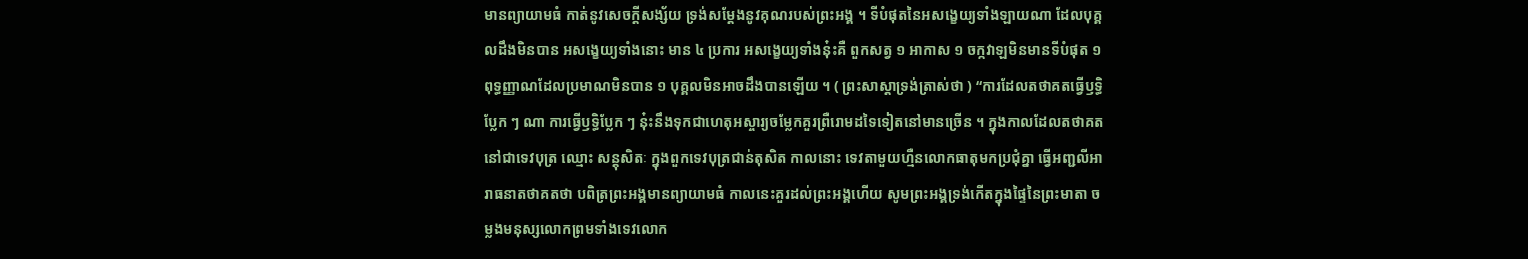មានព្យាយាមធំ កាត់នូវសេចក្តីសង្ស័យ ទ្រង់សម្តែងនូវគុណរបស់ព្រះអង្គ ។ ទីបំផុតនៃអសង្ខេយ្យទាំងឡាយណា ដែលបុគ្គលដឹងមិនបាន អសង្ខេយ្យទាំងនោះ មាន ៤ ប្រការ អសង្ខេយ្យទាំងនុ៎ះគឺ ពួកសត្វ ១ អាកាស ១ ចក្កវាឡមិនមានទីបំផុត ១ ពុទ្ធញ្ញាណដែលប្រមាណមិនបាន ១ បុគ្គលមិនអាចដឹងបានឡើយ ។ ( ព្រះសាស្តាទ្រង់ត្រាស់ថា ) “ការដែលតថាគតធ្វើឫទ្ធិប្លែក ៗ ណា ការធ្វើឫទ្ធិប្លែក ៗ នុ៎ះនឹងទុកជាហេតុអស្ចារ្យចម្លែកគួរព្រឺរោមដទៃទៀតនៅមានច្រើន ។ ក្នុងកាលដែលតថាគតនៅជាទេវបុត្រ ឈ្មោះ សន្តុសិតៈ ក្នុងពួកទេវបុត្រជាន់តុសិត កាលនោះ ទេវតាមួយហ្មឺនលោកធាតុមកប្រជុំគ្នា ធ្វើអញ្ជលីអារាធនាតថាគតថា បពិត្រព្រះអង្គមានព្យាយាមធំ កាលនេះគួរដល់ព្រះអង្គហើយ សូមព្រះអង្គទ្រង់កើតក្នុងផ្ទៃនៃព្រះមាតា ចម្លងមនុស្សលោកព្រមទាំងទេវលោក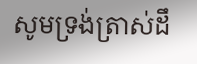សូមទ្រង់ត្រាស់ដឹ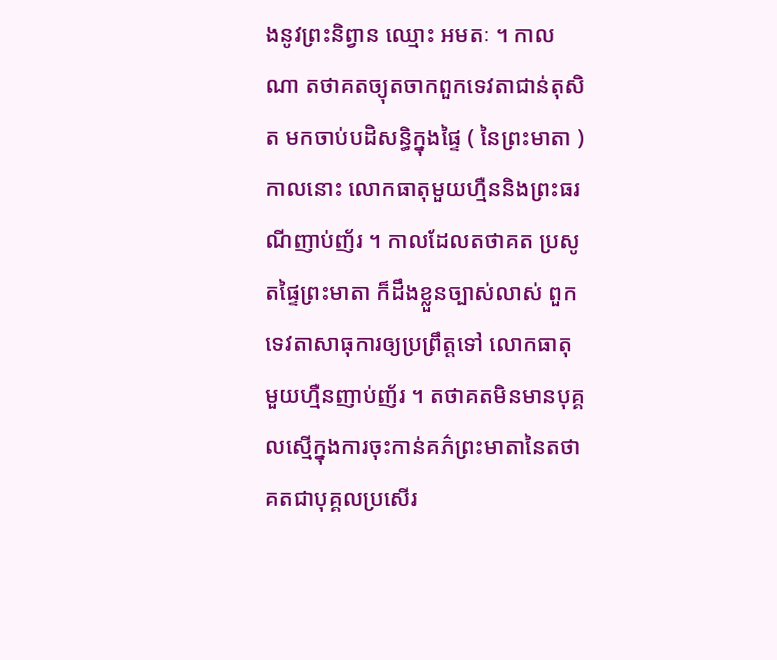ងនូវព្រះនិព្វាន ឈ្មោះ អមតៈ ។ កាលណា តថាគតច្យុតចាកពួកទេវតាជាន់តុសិត មកចាប់បដិសន្ធិក្នុងផ្ទៃ ( នៃព្រះមាតា ) កាលនោះ លោកធាតុមួយហ្មឺននិងព្រះធរណីញាប់ញ័រ ។ កាលដែលតថាគត ប្រសូតផ្ទៃព្រះមាតា ក៏ដឹងខ្លួនច្បាស់លាស់ ពួកទេវតាសាធុការឲ្យប្រព្រឹត្តទៅ លោកធាតុមួយហ្មឺនញាប់ញ័រ ។ តថាគតមិនមានបុគ្គលស្មើក្នុងការចុះកាន់គភ៌ព្រះមាតានៃតថាគតជាបុគ្គលប្រសើរ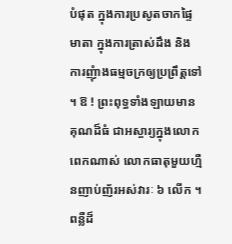បំផុត ក្នុងការប្រសូតចាកផ្ទៃមាតា ក្នុងការត្រាស់ដឹង និង ការញុំាងធម្មចក្រឲ្យប្រព្រឹត្តទៅ ។ ឱ ! ព្រះពុទ្ធទាំងឡាយមានគុណដ៏ធំ ជាអស្ចារ្យក្នុងលោកពេកណាស់ លោកធាតុមួយហ្មឺនញាប់ញ័រអស់វារៈ ៦ លើក ។ ពន្លឺដ៏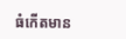ធំកើតមាន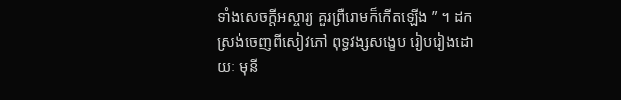ទាំងសេចក្តីអស្ចារ្យ គួរព្រឺរោមក៏កើតឡើង ” ។ ដកស្រង់ចេញពីសៀវភៅ ពុទ្ធវង្សសង្ខេប រៀបរៀងដោយៈ មុនី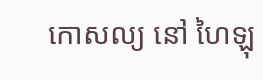កោសល្យ នៅ ហៃឡុ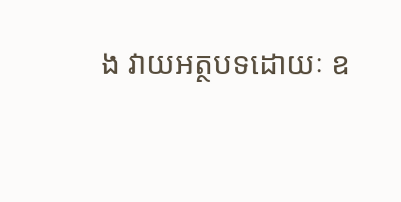ង វាយអត្ថបទដោយៈ ឧ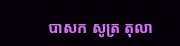បាសក សូត្រ តុលា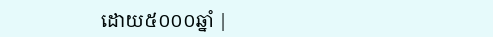ដោយ៥០០០ឆ្នាំ |